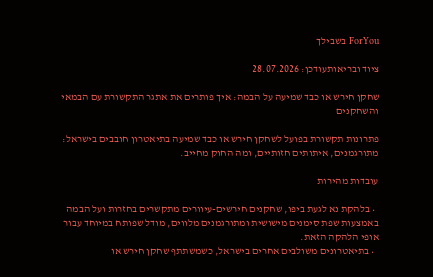ForYou בשבילך

ציוד ובריאותעודכן: 28.07.2026

שחקן חירש או כבד שמיעה על הבמה: איך פותרים את אתגר התקשורת עם הבמאי והשחקנים

פתרונות תקשורת בפועל לשחקן חירש או כבד שמיעה בתיאטרון חובבים בישראל: מתורגמנים, איתותים חזותיים, ומה החוק מחייב.

עובדות מהירות

  • בלהקת נא לגעת ביפו, שחקנים חירשים-עיוורים מתקשרים בחזרות ועל הבמה באמצעות שפת סימנים מישושית ומתורגמנים מלווים, מודל שפותח במיוחד עבור אופי הלהקה הזאת.
  • בתיאטרונים משולבים אחרים בישראל, כשמשתתף שחקן חירש או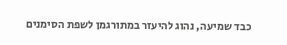כבד שמיעה, נהוג להיעזר במתורגמן לשפת הסימנים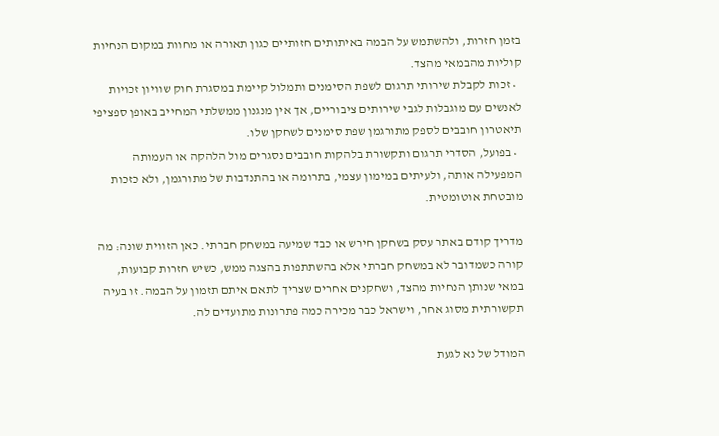בזמן חזרות, ולהשתמש על הבמה באיתותים חזותיים כגון תאורה או מחוות במקום הנחיות קוליות מהבמאי מהצד.
  • זכות לקבלת שירותי תרגום לשפת הסימנים ותמלול קיימת במסגרת חוק שוויון זכויות לאנשים עם מוגבלות לגבי שירותים ציבוריים, אך אין מנגנון ממשלתי המחייב באופן ספציפי תיאטרון חובבים לספק מתורגמן שפת סימנים לשחקן שלו.
  • בפועל, הסדרי תרגום ותקשורת בלהקות חובבים נסגרים מול הלהקה או העמותה המפעילה אותה, ולעיתים במימון עצמי, בתרומה או בהתנדבות של מתורגמן, ולא כזכות מובטחת אוטומטית.

מדריך קודם באתר עסק בשחקן חירש או כבד שמיעה במשחק חברתי. כאן הזווית שונה: מה קורה כשמדובר לא במשחק חברתי אלא בהשתתפות בהצגה ממש, כשיש חזרות קבועות, במאי שנותן הנחיות מהצד, ושחקנים אחרים שצריך לתאם איתם תזמון על הבמה. זו בעיה תקשורתית מסוג אחר, וישראל כבר מכירה כמה פתרונות מתועדים לה.

המודל של נא לגעת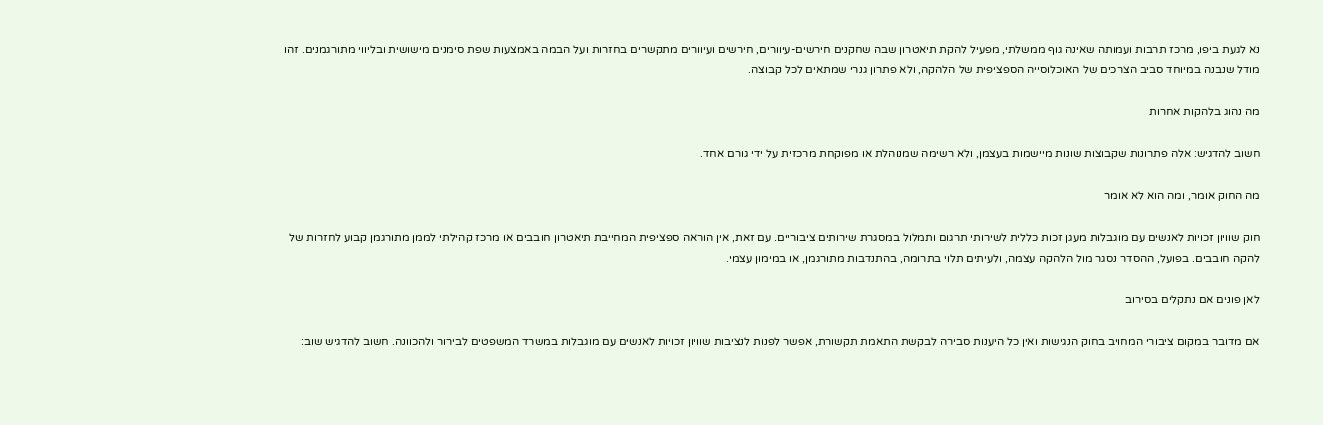נא לגעת ביפו, מרכז תרבות ועמותה שאינה גוף ממשלתי, מפעיל להקת תיאטרון שבה שחקנים חירשים-עיוורים, חירשים ועיוורים מתקשרים בחזרות ועל הבמה באמצעות שפת סימנים מישושית ובליווי מתורגמנים. זהו מודל שנבנה במיוחד סביב הצרכים של האוכלוסייה הספציפית של הלהקה, ולא פתרון גנרי שמתאים לכל קבוצה.

מה נהוג בלהקות אחרות

חשוב להדגיש: אלה פתרונות שקבוצות שונות מיישמות בעצמן, ולא רשימה שמנוהלת או מפוקחת מרכזית על ידי גורם אחד.

מה החוק אומר, ומה הוא לא אומר

חוק שוויון זכויות לאנשים עם מוגבלות מעגן זכות כללית לשירותי תרגום ותמלול במסגרת שירותים ציבוריים. עם זאת, אין הוראה ספציפית המחייבת תיאטרון חובבים או מרכז קהילתי לממן מתורגמן קבוע לחזרות של להקה חובבים. בפועל, ההסדר נסגר מול הלהקה עצמה, ולעיתים תלוי בתרומה, בהתנדבות מתורגמן, או במימון עצמי.

לאן פונים אם נתקלים בסירוב

אם מדובר במקום ציבורי המחויב בחוק הנגישות ואין כל היענות סבירה לבקשת התאמת תקשורת, אפשר לפנות לנציבות שוויון זכויות לאנשים עם מוגבלות במשרד המשפטים לבירור ולהכוונה. חשוב להדגיש שוב: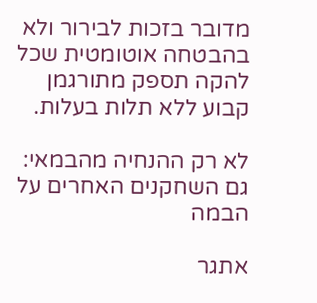מדובר בזכות לבירור ולא בהבטחה אוטומטית שכל להקה תספק מתורגמן קבוע ללא תלות בעלות.

לא רק ההנחיה מהבמאי: גם השחקנים האחרים על הבמה

אתגר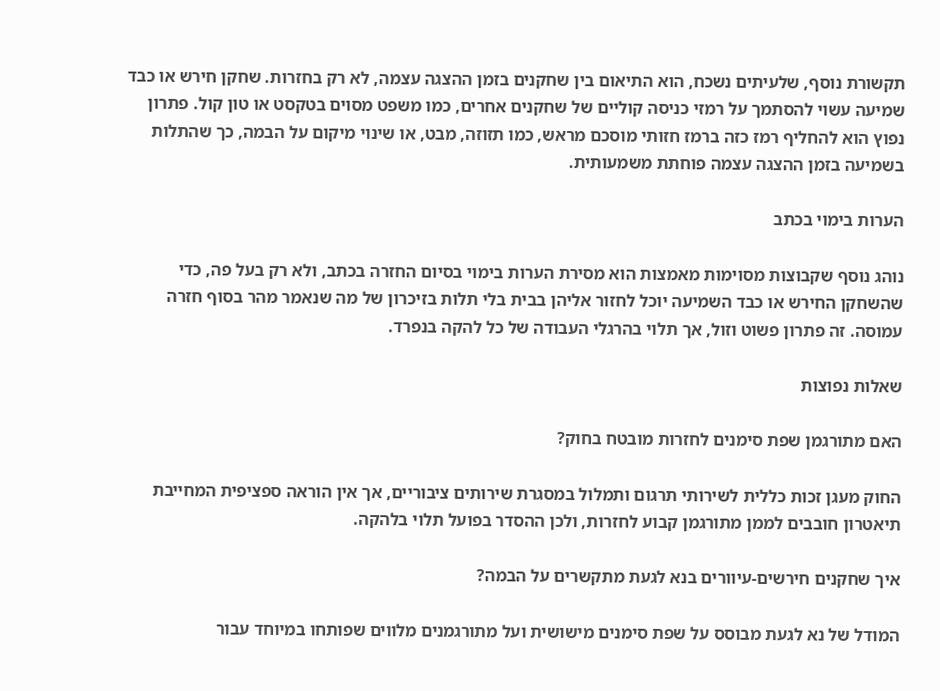תקשורת נוסף, שלעיתים נשכח, הוא התיאום בין שחקנים בזמן ההצגה עצמה, לא רק בחזרות. שחקן חירש או כבד שמיעה עשוי להסתמך על רמזי כניסה קוליים של שחקנים אחרים, כמו משפט מסוים בטקסט או טון קול. פתרון נפוץ הוא להחליף רמז כזה ברמז חזותי מוסכם מראש, כמו תזוזה, מבט, או שינוי מיקום על הבמה, כך שהתלות בשמיעה בזמן ההצגה עצמה פוחתת משמעותית.

הערות בימוי בכתב

נוהג נוסף שקבוצות מסוימות מאמצות הוא מסירת הערות בימוי בסיום החזרה בכתב, ולא רק בעל פה, כדי שהשחקן החירש או כבד השמיעה יוכל לחזור אליהן בבית בלי תלות בזיכרון של מה שנאמר מהר בסוף חזרה עמוסה. זה פתרון פשוט וזול, אך תלוי בהרגלי העבודה של כל להקה בנפרד.

שאלות נפוצות

האם מתורגמן שפת סימנים לחזרות מובטח בחוק?

החוק מעגן זכות כללית לשירותי תרגום ותמלול במסגרת שירותים ציבוריים, אך אין הוראה ספציפית המחייבת תיאטרון חובבים לממן מתורגמן קבוע לחזרות, ולכן ההסדר בפועל תלוי בלהקה.

איך שחקנים חירשים-עיוורים בנא לגעת מתקשרים על הבמה?

המודל של נא לגעת מבוסס על שפת סימנים מישושית ועל מתורגמנים מלווים שפותחו במיוחד עבור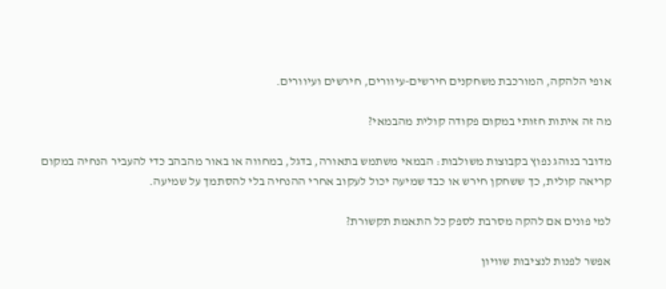אופי הלהקה, המורכבת משחקנים חירשים-עיוורים, חירשים ועיוורים.

מה זה איתות חזותי במקום פקודה קולית מהבמאי?

מדובר בנוהג נפוץ בקבוצות משולבות: הבמאי משתמש בתאורה, בדגל, במחווה או באור מהבהב כדי להעביר הנחיה במקום קריאה קולית, כך ששחקן חירש או כבד שמיעה יכול לעקוב אחרי ההנחיה בלי להסתמך על שמיעה.

למי פונים אם להקה מסרבת לספק כל התאמת תקשורת?

אפשר לפנות לנציבות שוויון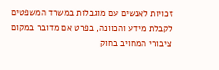זכויות לאנשים עם מוגבלות במשרד המשפטים לקבלת מידע והכוונה, בפרט אם מדובר במקום ציבורי המחויב בחוק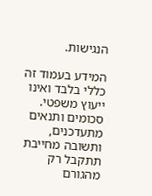הנגישות.

המידע בעמוד זה כללי בלבד ואינו ייעוץ משפטי. סכומים ותנאים מתעדכנים, ותשובה מחייבת תתקבל רק מהגורם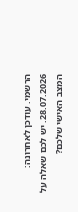הרשמי. עודכן לאחרונה: 28.07.2026. יש לכם שאלה על המצב האישי שלכם?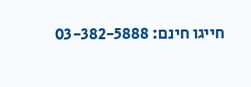חייגו חינם: 03-382-5888